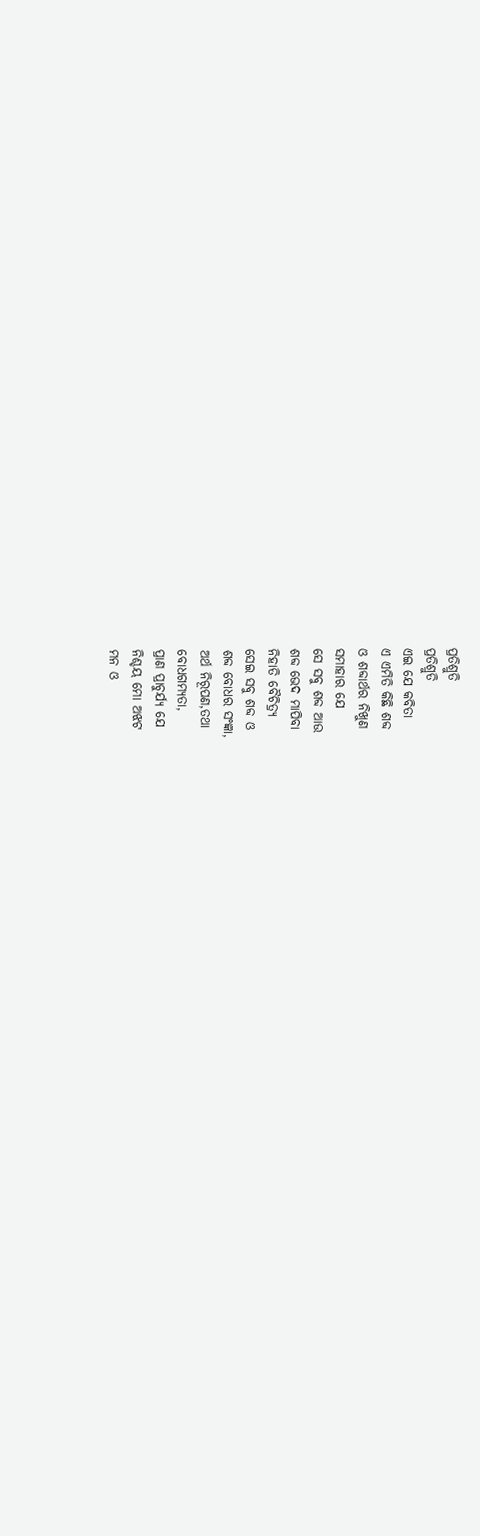ପ୍ରତିଶ୍ରୁତି
ପ୍ରତିଶ୍ରୁତି
ଏଇ ଯେ କବିତା
ଏ ଏମିତି କିଛି ଶବ୍ଦ
ଓ ଶବ୍ଦାର୍ଥର ନିଖୁଣ
ସମାହାର ଯେ
ସେ ସବୁ ଶବ୍ଦ ଆଉ
ଶବ୍ଦ ଭେଦ ମାପିବା
ନିହାତି ବୈଚିତ୍ର୍ୟ
ସେଇ ସବୁ ଶବ୍ଦ ଓ
ଶବ୍ଦ ବୋଧର ସଂଜ୍ଞା,
ଅର୍ଥ ନିରୂପଣ,ତଥା
ବୋଧଗମ୍ୟତା,
ପ୍ରାଣ ପ୍ରାଚୁର୍ଯ୍ୟ ଯେ
ନିଶ୍ଚୟ ମୋ ଅଝଟ
ମନ ଓ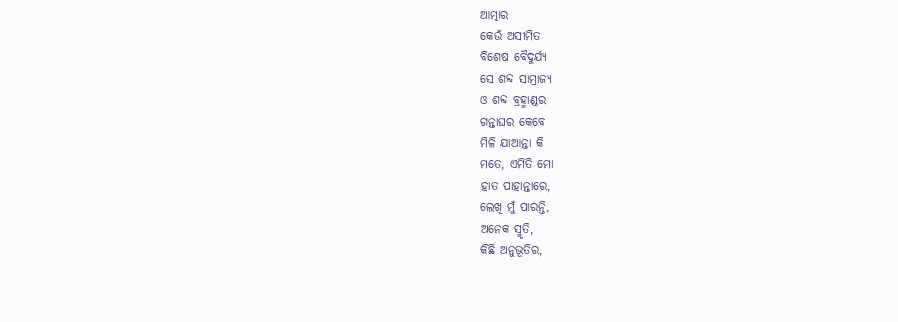ଆତ୍ମାର
କେଉଁ ଅସୀମିତ
ବିଶେଷ ବୈଦୁର୍ଯ୍ୟ
ସେ ଶବ୍ଦ ସାମ୍ରାଜ୍ୟ
ଓ ଶବ୍ଦ ବ୍ରହ୍ମାଣ୍ଡର
ଗନ୍ତାଘର କେବେ
ମିଳି ଯାଆନ୍ତା କି
ମତେ, ଏମିତି ମୋ
ହାତ ପାହାନ୍ତାରେ,
ଲେଖି ମୁଁ ପାରନ୍ତି,
ଅନେକ ସ୍ମୃତି,
କିଛି ଅନୁଭୂତିର,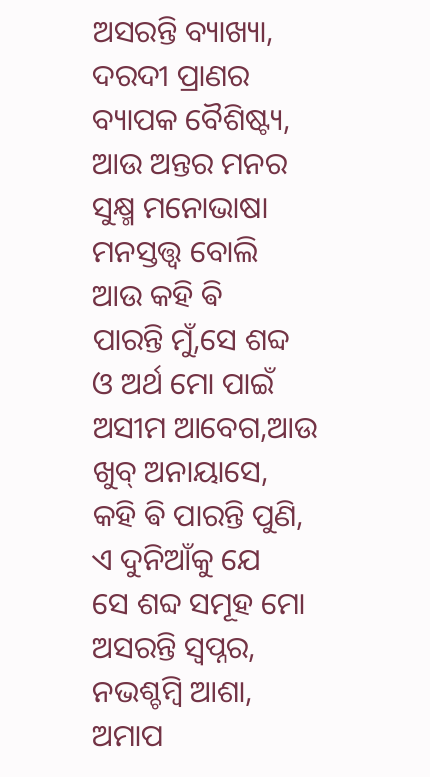ଅସରନ୍ତି ବ୍ୟାଖ୍ୟା,
ଦରଦୀ ପ୍ରାଣର
ବ୍ୟାପକ ବୈଶିଷ୍ଟ୍ୟ,
ଆଉ ଅନ୍ତର ମନର
ସୁକ୍ଷ୍ମ ମନୋଭାଷା
ମନସ୍ତତ୍ତ୍ୱ ବୋଲି
ଆଉ କହି ଵି
ପାରନ୍ତି ମୁଁ,ସେ ଶବ୍ଦ
ଓ ଅର୍ଥ ମୋ ପାଇଁ
ଅସୀମ ଆବେଗ,ଆଉ
ଖୁବ୍ ଅନାୟାସେ,
କହି ଵି ପାରନ୍ତି ପୁଣି,
ଏ ଦୁନିଆଁକୁ ଯେ
ସେ ଶବ୍ଦ ସମୂହ ମୋ
ଅସରନ୍ତି ସ୍ବପ୍ନର,
ନଭଶ୍ଚମ୍ବି ଆଶା,
ଅମାପ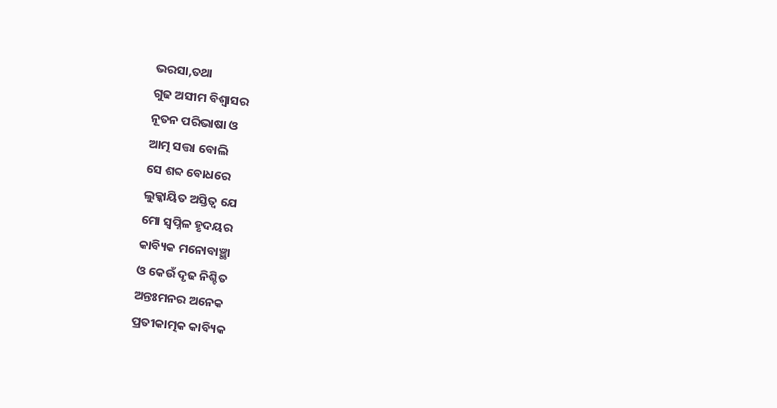ଭରସା,ତଥା
ଗୁଢ ଅସୀମ ବିଶ୍ୱାସର
ନୂତନ ପରିଭାଷା ଓ
ଆତ୍ମ ସତ୍ତା ବୋଲି
ସେ ଶବ୍ଦ ବୋଧରେ
ଲୁକ୍କାୟିତ ଅସ୍ତିତ୍ୱ ଯେ
ମୋ ସ୍ୱପ୍ନିଳ ହୃଦୟର
କାବ୍ୟିକ ମନୋବାଞ୍ଛା
ଓ କେଉଁ ଦୃଢ ନିଶ୍ଚିତ
ଅନ୍ତଃମନର ଅନେକ
ପ୍ରତୀକାତ୍ମକ କାବ୍ୟିକ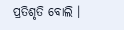ପ୍ରତିଶୃତି ବୋଲି ।